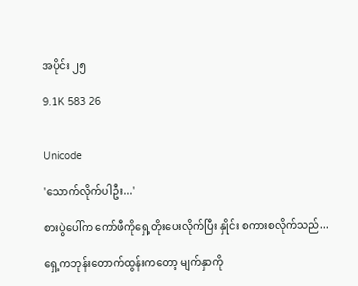အပိုင်း ၂၅

9.1K 583 26


Unicode

'သောက်လိုက်ပါဦး...'

စားပွဲပေါ်က ကော်ဖီကိုရှေ့တိုးပေးလိုက်ပြီး နှိုင်း စကားစလိုက်သည်...

ရှေ့ကဘုန်းတောက်ထွန်းကတော့ မျက်နှာကို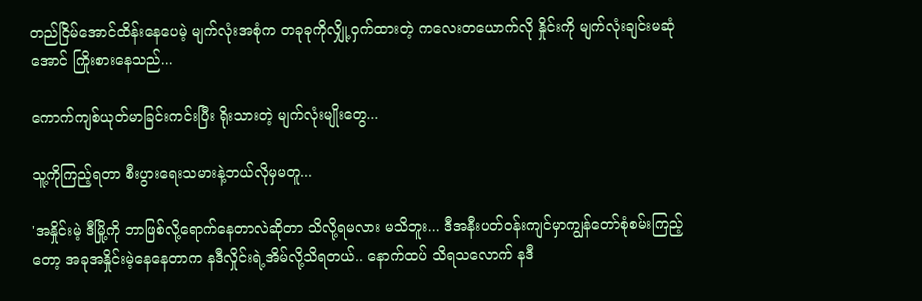တည်ငြိမ်အောင်ထိန်းနေပေမဲ့ မျက်လုံးအစုံက တခုခုကိုလျှို့ဝှက်ထားတဲ့ ကလေးတယောက်လို နှိုင်းကို မျက်လုံးချင်းမဆုံအောင် ကြိုးစားနေသည်...

ကောက်ကျစ်ယုတ်မာခြင်းကင်းပြီး ရိုးသားတဲ့ မျက်လုံးမျိုးတွေ...

သူ့ကိုကြည့်ရတာ စီးပွားရေးသမားနဲ့ဘယ်လိုမှမတူ...

'အနှိုင်းမဲ့ ဒီမြို့ကို ဘာဖြစ်လို့ရောက်နေတာလဲဆိုတာ သိလို့ရမလား မသိဘူး... ဒီအနီးပတ်ဝန်းကျင်မှာကျွန်တော်စုံစမ်းကြည့်တော့ အခုအနှိုင်းမဲ့နေနေတာက နဒီလှိုင်းရဲ့အိမ်လို့သိရတယ်.. နောက်ထပ် သိရသလောက် နဒီ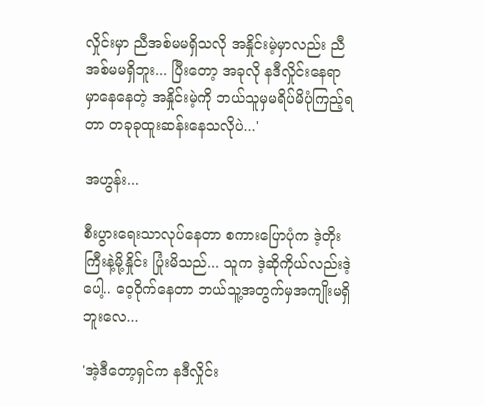လှိုင်းမှာ ညီအစ်မမရှိသလို အနှိုင်းမဲ့မှာလည်း ညီအစ်မမရှိဘူး... ပြီးတော့ အခုလို နဒီလှိုင်းနေရာမှာနေနေတဲ့ အနှိုင်းမဲ့ကို ဘယ်သူမှမရိပ်မိပုံကြည့်ရတာ တခုခုထူးဆန်းနေသလိုပဲ...'

အဟွန်း...

စီးပွားရေးသာလုပ်နေတာ စကားပြောပုံက ဒဲ့တိုးကြီးနဲ့မို့နှိုင်း ပြုံးမိသည်... သူက ဒဲ့ဆိုကိုယ်လည်းဒဲ့ပေါ့.. ဝေ့၀ိုက်နေတာ ဘယ်သူ့အတွက်မှအကျိုးမရှိဘူးလေ...

'အဲ့ဒီတော့ရှင်က နဒီလှိုင်း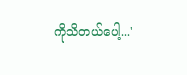ကိုသိတယ်ပေါ့...'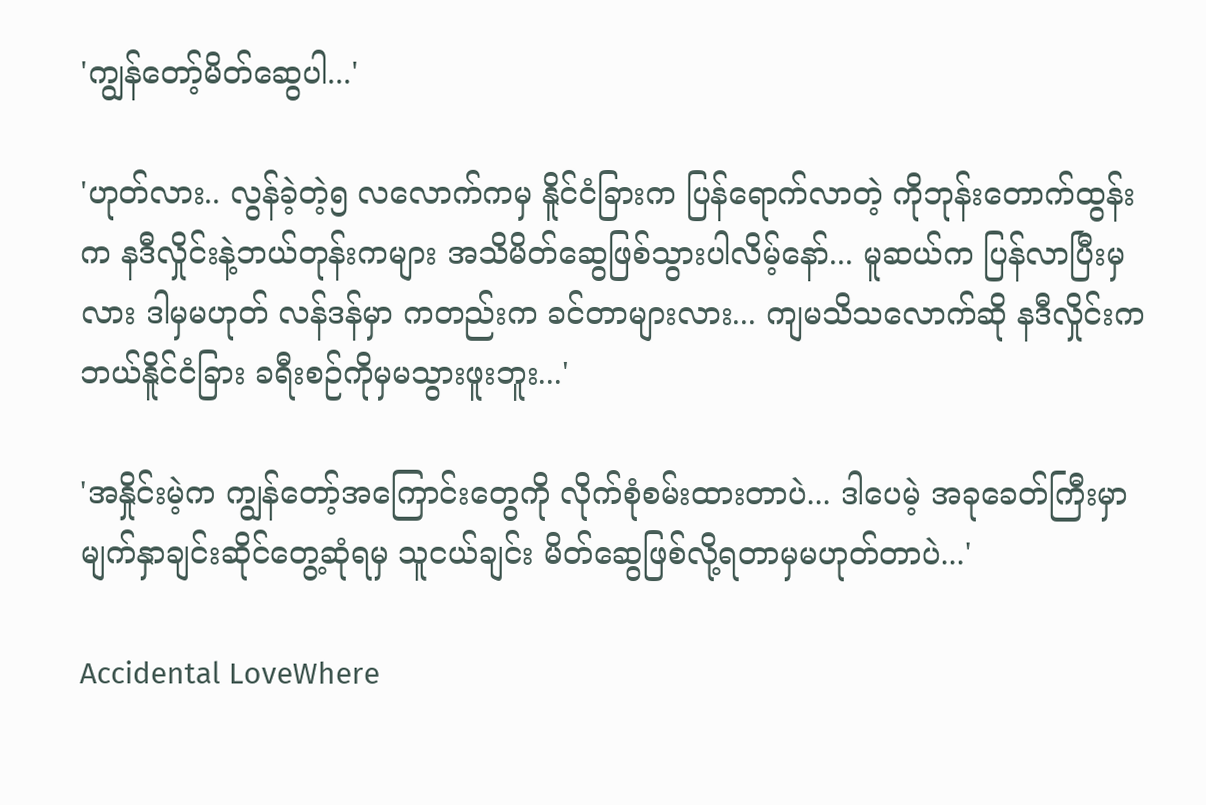'ကျွန်တော့်မိတ်ဆွေပါ...'

'ဟုတ်လား.. လွန်ခဲ့တဲ့၅ လလောက်ကမှ နိူင်ငံခြားက ပြန်ရောက်လာတဲ့ ကိုဘုန်းတောက်ထွန်းက နဒီလှိုင်းနဲ့ဘယ်တုန်းကများ အသိမိတ်ဆွေဖြစ်သွားပါလိမ့်နော်... မူဆယ်က ပြန်လာပြီးမှလား ဒါမှမဟုတ် လန်ဒန်မှာ ကတည်းက ခင်တာများလား... ကျမသိသလောက်ဆို နဒီလှိုင်းက ဘယ်နိူင်ငံခြား ခရီးစဉ်ကိုမှမသွားဖူးဘူး...'

'အနှိုင်းမဲ့က ကျွန်တော့်အကြောင်းတွေကို လိုက်စုံစမ်းထားတာပဲ... ဒါပေမဲ့ အခုခေတ်ကြီးမှာ မျက်နှာချင်းဆိုင်တွေ့ဆုံရမှ သူငယ်ချင်း မိတ်ဆွေဖြစ်လို့ရတာမှမဟုတ်တာပဲ...'

Accidental LoveWhere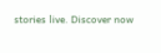stories live. Discover now